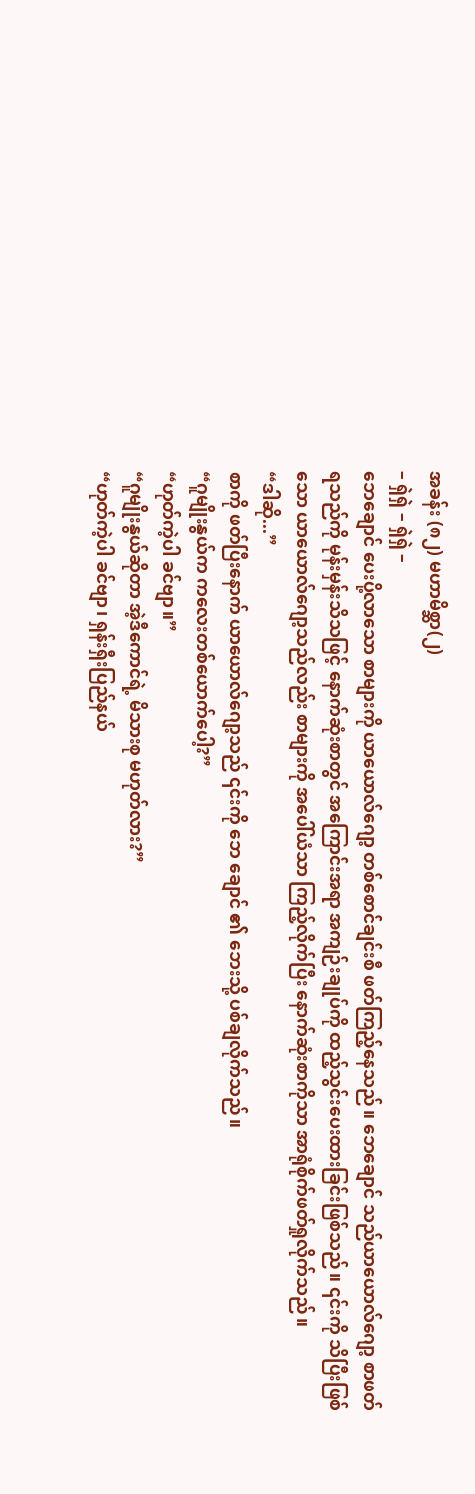အခန်း (၈၂) မဟာမိစ္ဆာ(၂)
– ရှဲရှဲ – ရှဲရှဲ –
ဘေချောင် ပေးပို့လာသော စာများကို ယာယောလ်ဂျော့ တစ်စောင်ချင်းစီ ဖတ်ကြည့်နေသည်။ ဘေချောင် သည်ယာယောလ်ဂျော့ စာဖတ်ရသည်ကို မုန်းမှန်းသိသဖြင့် နောက်ဆုံးစာတွင် အကြောင်းအရာ အကျဉ်းချုပ်ကို ထည့်သွင်းပေးထားခြင်းဖြစ်သည်။ ၎င်းကို သိပြီးဖြစ်သော ယာယောလ်ဂျော့သည်လည်း စာများကို အပေါ်ယံသာ ကြည့်လိုက်ပြီး နောက်ဆုံးစာကိုသာ အာရုံစိုက်ဖတ်ရှုလိုက်သည်။
“ဒါဆို...”
စာကို ဖတ်ပြီးနောက် ယာယောလ်ဂျော့သည် ၎င်းကို ဘေ ချောင် ၏ ဘေးသို့ ပစ်ချလိုက်သည်။
“ဂူမျိုးနွယ်က ကလေးတစ်ယောက်ပေါ့?”
“ဟုတ်ကဲ့ပါ ခင်ဗျာ။”
“ဂူမျိုးနွယ်ဆိုတာ အဲ့ဒီကောင်ရဲ့ မိသားစု မဟုတ်လား?”
“ဟုတ်ကဲ့ပါ ခင်ဗျာ၊ ရှန်းရှီးပြည်နယ်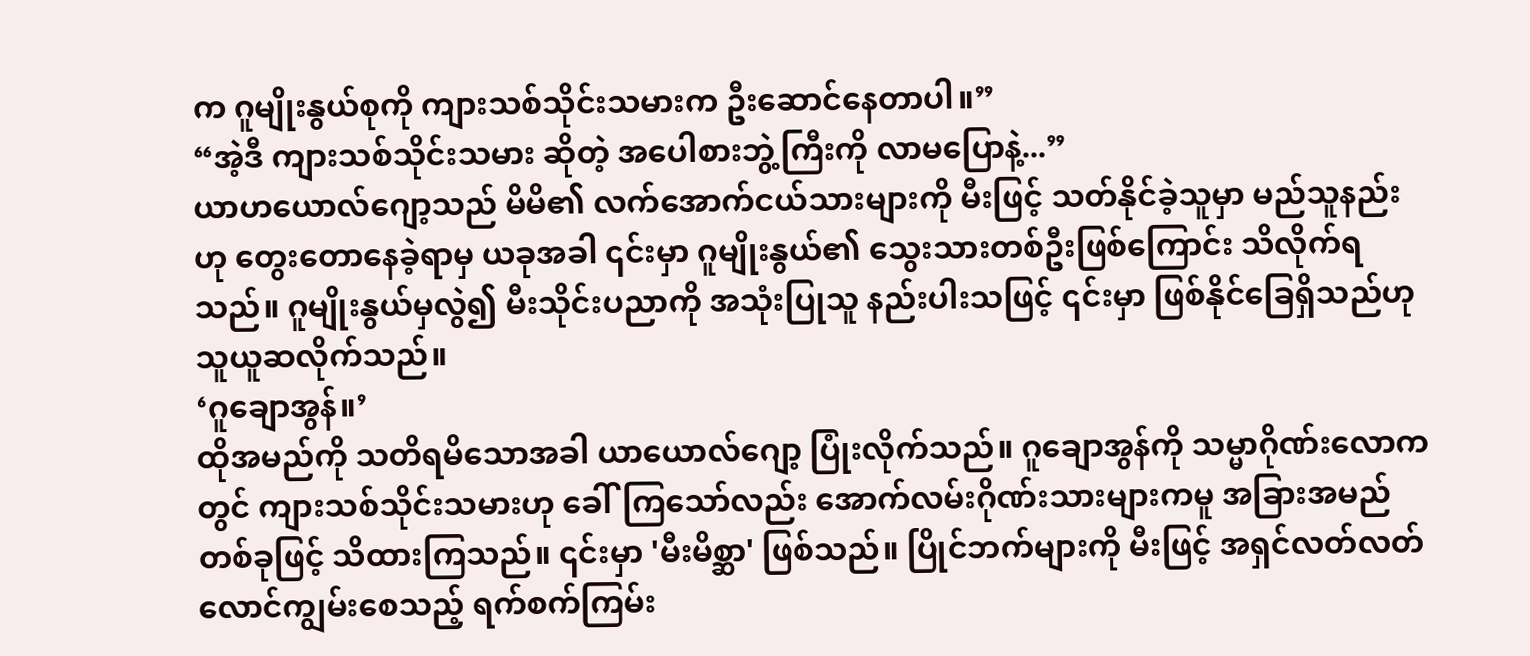က ဂူမျိုးနွယ်စုကို ကျားသစ်သိုင်းသမားက ဦးဆောင်နေတာပါ။”
“အဲ့ဒီ ကျားသစ်သိုင်းသမား ဆိုတဲ့ အပေါစားဘွဲ့ကြီးကို လာမပြောနဲ့...”
ယာဟယောလ်ဂျော့သည် မိမိ၏ လက်အောက်ငယ်သားများကို မီးဖြင့် သတ်နိုင်ခဲ့သူမှာ မည်သူနည်းဟု တွေးတောနေခဲ့ရာမှ ယခုအခါ ၎င်းမှာ ဂူမျိုးနွယ်၏ သွေးသားတစ်ဦးဖြစ်ကြောင်း သိလိုက်ရသည်။ ဂူမျိုးနွယ်မှလွဲ၍ မီးသိုင်းပညာကို အသုံးပြုသူ နည်းပါးသဖြင့် ၎င်းမှာ ဖြစ်နိုင်ခြေရှိသည်ဟု သူယူဆလိုက်သည်။
‘ဂူချောအွန်။’
ထိုအမည်ကို သတိရမိသောအခါ ယာယောလ်ဂျော့ ပြုံးလိုက်သည်။ ဂူချောအွန်ကို သမ္မာဂိုဏ်းလောကတွင် ကျားသစ်သိုင်းသမားဟု ခေါ်ကြသော်လည်း အောက်လမ်းဂိုဏ်းသားများကမူ အခြားအမည်တစ်ခုဖြင့် သိထားကြသည်။ ၎င်းမှာ 'မီးမိစ္ဆာ' ဖြစ်သည်။ ပြိုင်ဘက်များကို မီးဖြင့် အရှင်လတ်လတ် လောင်ကျွမ်းစေသည့် ရက်စက်ကြမ်း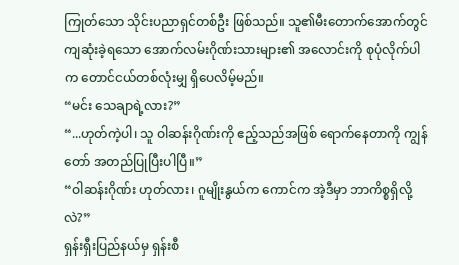ကြုတ်သော သိုင်းပညာရှင်တစ်ဦး ဖြစ်သည်။ သူ၏မီးတောက်အောက်တွင် ကျဆုံးခဲ့ရသော အောက်လမ်းဂိုဏ်းသားများ၏ အလောင်းကို စုပုံလိုက်ပါက တောင်ငယ်တစ်လုံးမျှ ရှိပေလိမ့်မည်။
“မင်း သေချာရဲ့လား?”
“...ဟုတ်ကဲ့ပါ၊ သူ ဝါဆန်းဂိုဏ်းကို ဧည့်သည်အဖြစ် ရောက်နေတာကို ကျွန်တော် အတည်ပြုပြီးပါပြီ။”
“ဝါဆန်းဂိုဏ်း ဟုတ်လား၊ ဂူမျိုးနွယ်က ကောင်က အဲ့ဒီမှာ ဘာကိစ္စရှိလို့လဲ?”
ရှန်းရှီးပြည်နယ်မှ ရှန်းစီ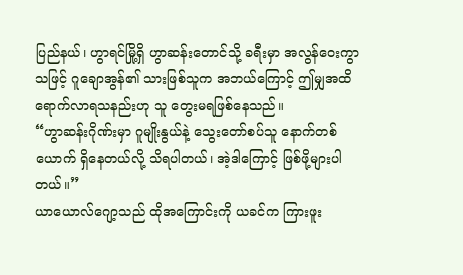ပြည်နယ်၊ ဟွာရင်မြို့ရှိ ဟွာဆန်းတောင်သို့ ခရီးမှာ အလွန်ဝေးကွာသဖြင့် ဂူချောအွန်၏ သားဖြစ်သူက အဘယ်ကြောင့် ဤမျှအထိ ရောက်လာရသနည်းဟု သူ တွေးမရဖြစ်နေသည်။
“ဟွာဆန်းဂိုဏ်းမှာ ဂူမျိုးနွယ်နဲ့ သွေးတော်စပ်သူ နောက်တစ်ယောက် ရှိနေတယ်လို့ သိရပါတယ်၊ အဲ့ဒါကြောင့် ဖြစ်ဖို့များပါတယ်။”
ယာယောလ်ဂျော့သည် ထိုအကြောင်းကို ယခင်က ကြားဖူး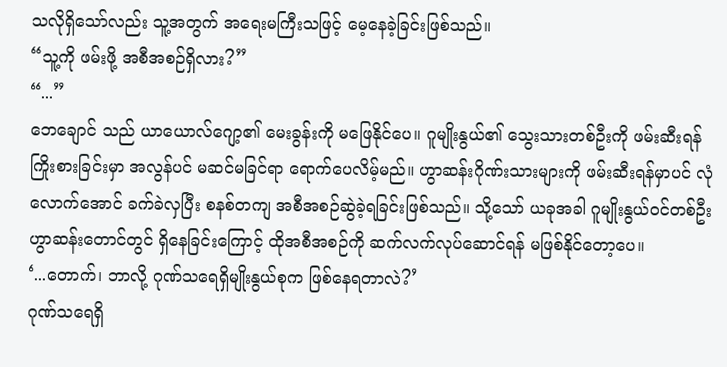သလိုရှိသော်လည်း သူ့အတွက် အရေးမကြီးသဖြင့် မေ့နေခဲ့ခြင်းဖြစ်သည်။
“သူ့ကို ဖမ်းဖို့ အစီအစဉ်ရှိလား?”
“...”
ဘေချောင် သည် ယာယောလ်ဂျော့၏ မေးခွန်းကို မဖြေနိုင်ပေ။ ဂူမျိုးနွယ်၏ သွေးသားတစ်ဦးကို ဖမ်းဆီးရန် ကြိုးစားခြင်းမှာ အလွန်ပင် မဆင်မခြင်ရာ ရောက်ပေလိမ့်မည်။ ဟွာဆန်းဂိုဏ်းသားများကို ဖမ်းဆီးရန်မှာပင် လုံလောက်အောင် ခက်ခဲလှပြီး စနစ်တကျ အစီအစဉ်ဆွဲခဲ့ရခြင်းဖြစ်သည်။ သို့သော် ယခုအခါ ဂူမျိုးနွယ်ဝင်တစ်ဦး ဟွာဆန်းတောင်တွင် ရှိနေခြင်းကြောင့် ထိုအစီအစဉ်ကို ဆက်လက်လုပ်ဆောင်ရန် မဖြစ်နိုင်တော့ပေ။
‘...တောက်၊ ဘာလို့ ဂုဏ်သရေရှိမျိုးနွယ်စုက ဖြစ်နေရတာလဲ?’
ဂုဏ်သရေရှိ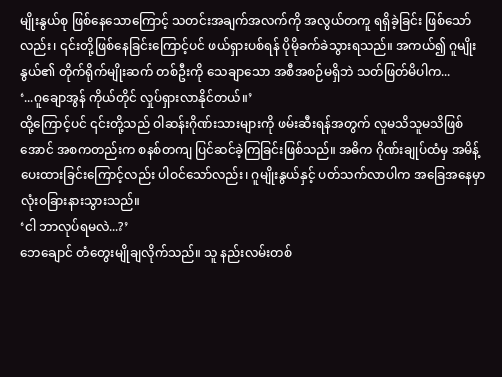မျိုးနွယ်စု ဖြစ်နေသောကြောင့် သတင်းအချက်အလက်ကို အလွယ်တကူ ရရှိခဲ့ခြင်း ဖြစ်သော်လည်း၊ ၎င်းတို့ဖြစ်နေခြင်းကြောင့်ပင် ဖယ်ရှားပစ်ရန် ပိုမိုခက်ခဲသွားရသည်။ အကယ်၍ ဂူမျိုးနွယ်၏ တိုက်ရိုက်မျိုးဆက် တစ်ဦးကို သေချာသော အစီအစဉ်မရှိဘဲ သတ်ဖြတ်မိပါက...
‘...ဂူချောအွန် ကိုယ်တိုင် လှုပ်ရှားလာနိုင်တယ်။’
ထို့ကြောင့်ပင် ၎င်းတို့သည် ဝါဆန်းဂိုဏ်းသားများကို ဖမ်းဆီးရန်အတွက် လူမသိသူမသိဖြစ်အောင် အစကတည်းက စနစ်တကျ ပြင်ဆင်ခဲ့ကြခြင်းဖြစ်သည်။ အဓိက ဂိုဏ်းချုပ်ထံမှ အမိန့်ပေးထားခြင်းကြောင့်လည်း ပါဝင်သော်လည်း၊ ဂူမျိုးနွယ်နှင့် ပတ်သက်လာပါက အခြေအနေမှာ လုံးဝခြားနားသွားသည်။
‘ငါ ဘာလုပ်ရမလဲ...?’
ဘေချောင် တံတွေးမျိုချလိုက်သည်။ သူ နည်းလမ်းတစ်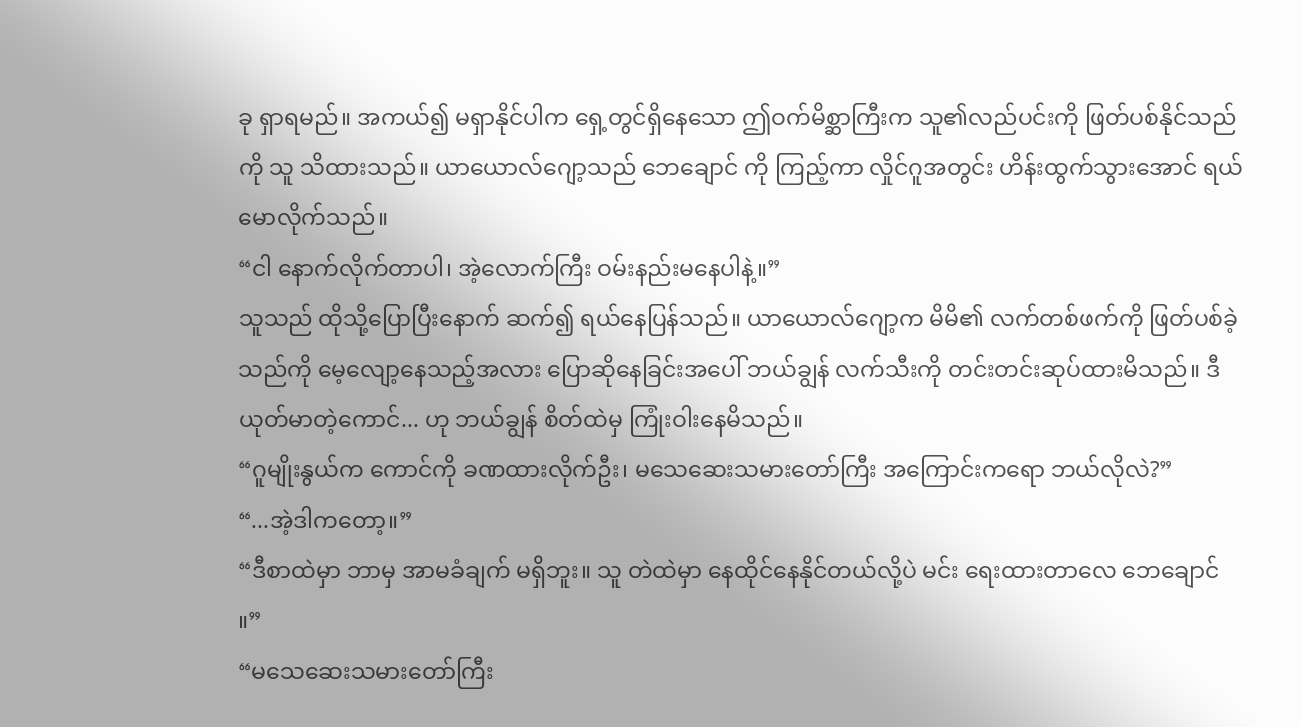ခု ရှာရမည်။ အကယ်၍ မရှာနိုင်ပါက ရှေ့တွင်ရှိနေသော ဤဝက်မိစ္ဆာကြီးက သူ၏လည်ပင်းကို ဖြတ်ပစ်နိုင်သည်ကို သူ သိထားသည်။ ယာယောလ်ဂျော့သည် ဘေချောင် ကို ကြည့်ကာ လှိုင်ဂူအတွင်း ဟိန်းထွက်သွားအောင် ရယ်မောလိုက်သည်။
“ငါ နောက်လိုက်တာပါ၊ အဲ့လောက်ကြီး ဝမ်းနည်းမနေပါနဲ့။”
သူသည် ထိုသို့ပြောပြီးနောက် ဆက်၍ ရယ်နေပြန်သည်။ ယာယောလ်ဂျော့က မိမိ၏ လက်တစ်ဖက်ကို ဖြတ်ပစ်ခဲ့သည်ကို မေ့လျော့နေသည့်အလား ပြောဆိုနေခြင်းအပေါ် ဘယ်ချွန် လက်သီးကို တင်းတင်းဆုပ်ထားမိသည်။ ဒီယုတ်မာတဲ့ကောင်... ဟု ဘယ်ချွန် စိတ်ထဲမှ ကြုံးဝါးနေမိသည်။
“ဂူမျိုးနွယ်က ကောင်ကို ခဏထားလိုက်ဦး၊ မသေဆေးသမားတော်ကြီး အကြောင်းကရော ဘယ်လိုလဲ?”
“...အဲ့ဒါကတော့။”
“ဒီစာထဲမှာ ဘာမှ အာမခံချက် မရှိဘူး။ သူ တဲထဲမှာ နေထိုင်နေနိုင်တယ်လို့ပဲ မင်း ရေးထားတာလေ ဘေချောင် ။”
“မသေဆေးသမားတော်ကြီး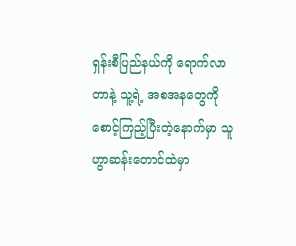ရှန်းစီပြည်နယ်ကို ရောက်လာတာနဲ့ သူ့ရဲ့ အစအနတွေကို စောင့်ကြည့်ပြီးတဲ့နောက်မှာ သူ ဟွာဆန်းတောင်ထဲမှာ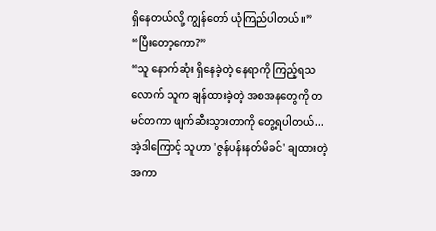ရှိနေတယ်လို့ ကျွန်တော် ယုံကြည်ပါတယ်။”
“ပြီးတော့ကော?”
“သူ နောက်ဆုံး ရှိနေခဲ့တဲ့ နေရာကို ကြည့်ရသလောက် သူက ချန်ထားခဲ့တဲ့ အစအနတွေကို တမင်တကာ ဖျက်ဆီးသွားတာကို တွေ့ရပါတယ်... အဲ့ဒါကြောင့် သူဟာ 'ဇွန်ပန်းနတ်မိခင်' ချထားတဲ့ အကာ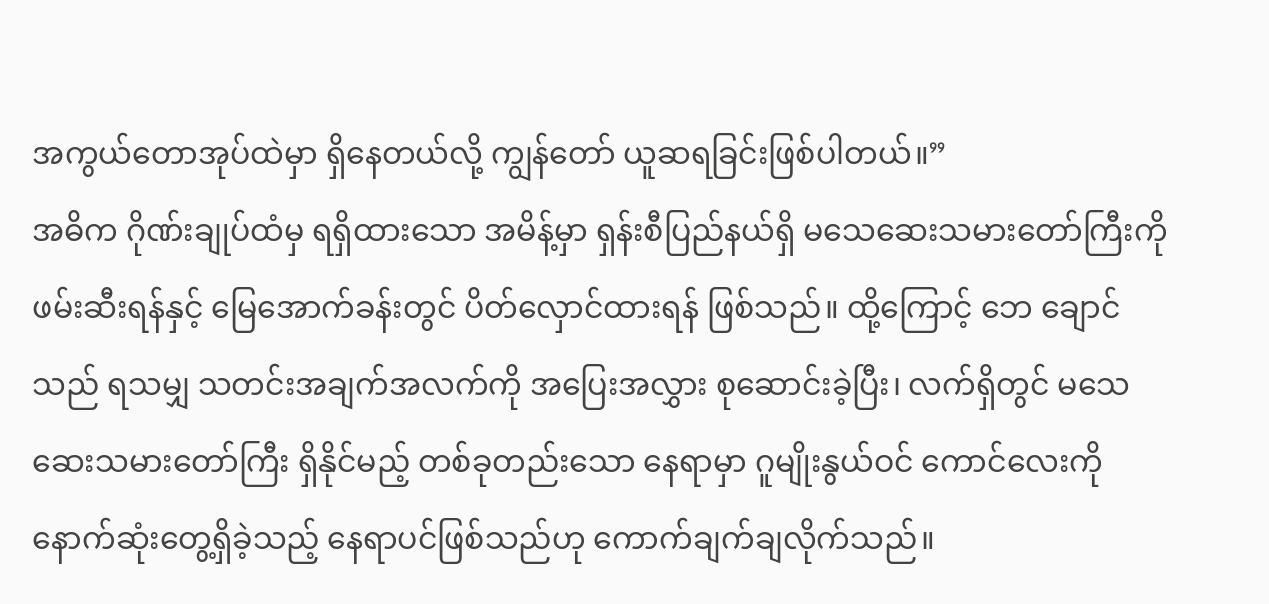အကွယ်တောအုပ်ထဲမှာ ရှိနေတယ်လို့ ကျွန်တော် ယူဆရခြင်းဖြစ်ပါတယ်။”
အဓိက ဂိုဏ်းချုပ်ထံမှ ရရှိထားသော အမိန့်မှာ ရှန်းစီပြည်နယ်ရှိ မသေဆေးသမားတော်ကြီးကို ဖမ်းဆီးရန်နှင့် မြေအောက်ခန်းတွင် ပိတ်လှောင်ထားရန် ဖြစ်သည်။ ထို့ကြောင့် ဘေ ချောင် သည် ရသမျှ သတင်းအချက်အလက်ကို အပြေးအလွှား စုဆောင်းခဲ့ပြီး၊ လက်ရှိတွင် မသေဆေးသမားတော်ကြီး ရှိနိုင်မည့် တစ်ခုတည်းသော နေရာမှာ ဂူမျိုးနွယ်ဝင် ကောင်လေးကို နောက်ဆုံးတွေ့ရှိခဲ့သည့် နေရာပင်ဖြစ်သည်ဟု ကောက်ချက်ချလိုက်သည်။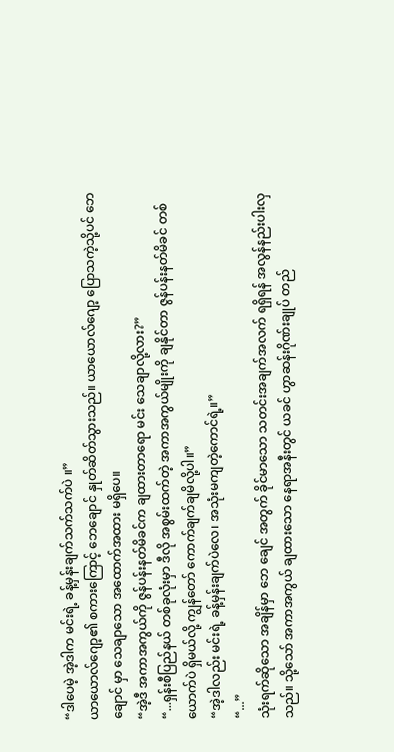“ဒါပေမဲ့ အဲ့ဒါက မင်းရဲ့ ခန့်မှန်းချက်သက်သက်ပဲ ။”
ယာယောလ်ဂျော့၏ စကားကြောင့် ဘေချောင် နှုတ်ဆိတ်သွားသည်။ ယာယောလ်ဂျော့ ပြောသကဲ့သို့ပင် ဘေချောင် မှာ သေချာသော အထောက်အထား မရှိပေ။
“အဲ့ဒီ အကာအကွယ်ကို ဇွန်ပန်းနတ်မိခင်က ချထားတာရော မင်း သေချာလို့လား?”
“...ရှန်းစီပြည်နယ် တစ်ခုလုံးမှာ ဒီလို အစွမ်းထက်တဲ့ အကာအကွယ်မျိုးကို ချနိုင်တာ ဇွန်ပန်းနတ်မိခင် တစ်ယောက်ပဲ ရှိမယ်လို့ ကျွန်တော် ကောက်ချက်ချမိလို့ပါ။”
“အဲ့ဒါလည်း မင်းရဲ့ ခန့်မှန်းချက်ပဲလေ၊ အသုံးမကျတဲ့ကောင်ရဲ့။”
“...”
သုံးရက်ဆိုသော အချိန်မှာ ဘေ ချေင် အတွက် ခိုင်မာသော သတင်းအချက်အလက် ရရှိရန် အလွန်နည်းပါးလှသည်။ သို့သော် အကာအကွယ် ချထားသော နေရာအနီးတွင် ယခင် ဟွာဆန်းဂိုဏ်းချုပ် တည်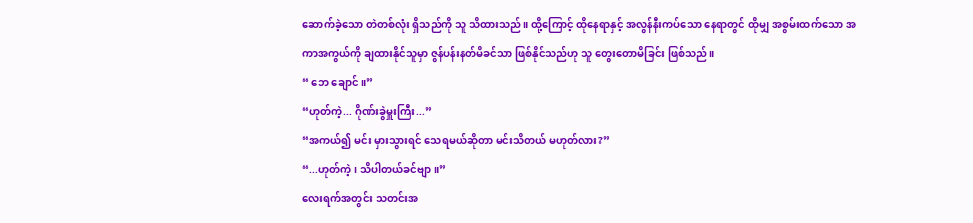ဆောက်ခဲ့သော တဲတစ်လုံး ရှိသည်ကို သူ သိထားသည်။ ထို့ကြောင့် ထိုနေရာနှင့် အလွန်နီးကပ်သော နေရာတွင် ထိုမျှ အစွမ်းထက်သော အကာအကွယ်ကို ချထားနိုင်သူမှာ ဇွန်ပန်းနတ်မိခင်သာ ဖြစ်နိုင်သည်ဟု သူ တွေးတောမိခြင်း ဖြစ်သည်။
“ ဘေ ချောင် ။”
“ဟုတ်ကဲ့... ဂိုဏ်းခွဲမှူးကြီး...”
“အကယ်၍ မင်း မှားသွားရင် သေရမယ်ဆိုတာ မင်းသိတယ် မဟုတ်လား?”
“...ဟုတ်ကဲ့၊ သိပါတယ်ခင်ဗျာ။”
လေးရက်အတွင်း သတင်းအ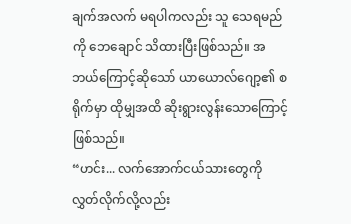ချက်အလက် မရပါကလည်း သူ သေရမည်ကို ဘေချောင် သိထားပြီးဖြစ်သည်။ အဘယ်ကြောင့်ဆိုသော် ယာယောလ်ဂျော့၏ စရိုက်မှာ ထိုမျှအထိ ဆိုးရွားလွန်းသောကြောင့် ဖြစ်သည်။
“ဟင်း... လက်အောက်ငယ်သားတွေကို လွှတ်လိုက်လို့လည်း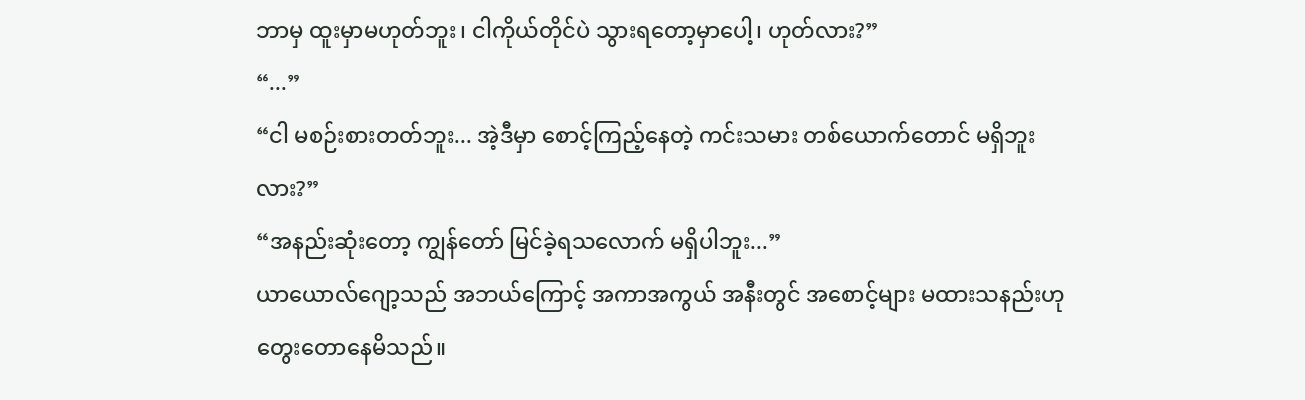ဘာမှ ထူးမှာမဟုတ်ဘူး၊ ငါကိုယ်တိုင်ပဲ သွားရတော့မှာပေါ့၊ ဟုတ်လား?”
“...”
“ငါ မစဉ်းစားတတ်ဘူး... အဲ့ဒီမှာ စောင့်ကြည့်နေတဲ့ ကင်းသမား တစ်ယောက်တောင် မရှိဘူးလား?”
“အနည်းဆုံးတော့ ကျွန်တော် မြင်ခဲ့ရသလောက် မရှိပါဘူး...”
ယာယောလ်ဂျော့သည် အဘယ်ကြောင့် အကာအကွယ် အနီးတွင် အစောင့်များ မထားသနည်းဟု တွေးတောနေမိသည်။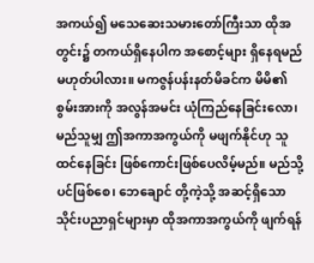အကယ်၍ မသေဆေးသမားတော်ကြီးသာ ထိုအတွင်း၌ တကယ်ရှိနေပါက အစောင့်များ ရှိနေရမည် မဟုတ်ပါလား။ မကဇွန်ပန်းနတ်မိခင်က မိမိ၏ စွမ်းအားကို အလွန်အမင်း ယုံကြည်နေခြင်းလော၊ မည်သူမျှ ဤအကာအကွယ်ကို မဖျက်နိုင်ဟု သူ ထင်နေခြင်း ဖြစ်ကောင်းဖြစ်ပေလိမ့်မည်။ မည်သို့ပင်ဖြစ်စေ၊ ဘေချောင် တို့ကဲ့သို့ အဆင့်ရှိသော သိုင်းပညာရှင်များမှာ ထိုအကာအကွယ်ကို ဖျက်ရန်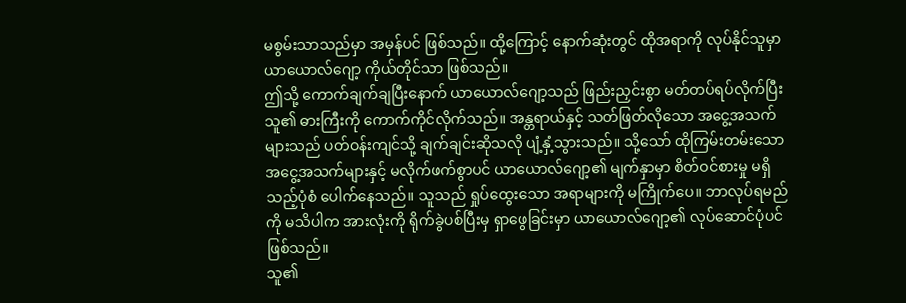မစွမ်းသာသည်မှာ အမှန်ပင် ဖြစ်သည်။ ထို့ကြောင့် နောက်ဆုံးတွင် ထိုအရာကို လုပ်နိုင်သူမှာ ယာယောလ်ဂျော့ ကိုယ်တိုင်သာ ဖြစ်သည်။
ဤသို့ ကောက်ချက်ချပြီးနောက် ယာယောလ်ဂျော့သည် ဖြည်းညှင်းစွာ မတ်တပ်ရပ်လိုက်ပြီး သူ၏ ဓားကြီးကို ကောက်ကိုင်လိုက်သည်။ အန္တရာယ်နှင့် သတ်ဖြတ်လိုသော အငွေ့အသက်များသည် ပတ်ဝန်းကျင်သို့ ချက်ချင်းဆိုသလို ပျံ့နှံ့သွားသည်။ သို့သော် ထိုကြမ်းတမ်းသော အငွေ့အသက်များနှင့် မလိုက်ဖက်စွာပင် ယာယောလ်ဂျော့၏ မျက်နှာမှာ စိတ်ဝင်စားမှု မရှိသည့်ပုံစံ ပေါက်နေသည်။ သူသည် ရှုပ်ထွေးသော အရာများကို မကြိုက်ပေ။ ဘာလုပ်ရမည်ကို မသိပါက အားလုံးကို ရိုက်ခွဲပစ်ပြီးမှ ရှာဖွေခြင်းမှာ ယာယောလ်ဂျော့၏ လုပ်ဆောင်ပုံပင် ဖြစ်သည်။
သူ၏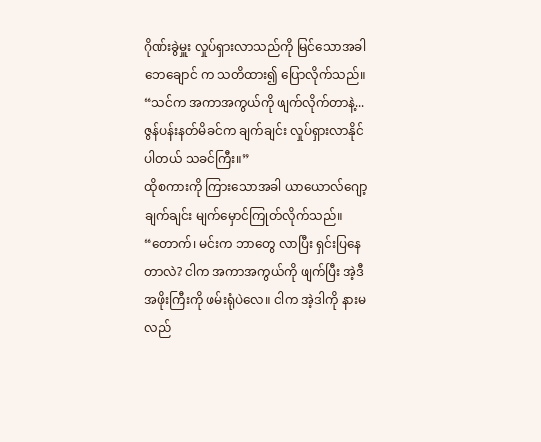ဂိုဏ်းခွဲမှူး လှုပ်ရှားလာသည်ကို မြင်သောအခါ ဘေချောင် က သတိထား၍ ပြောလိုက်သည်။
“သင်က အကာအကွယ်ကို ဖျက်လိုက်တာနဲ့... ဇွန်ပန်းနတ်မိခင်က ချက်ချင်း လှုပ်ရှားလာနိုင်ပါတယ် သခင်ကြီး။”
ထိုစကားကို ကြားသောအခါ ယာယောလ်ဂျော့ ချက်ချင်း မျက်မှောင်ကြုတ်လိုက်သည်။
“တောက်၊ မင်းက ဘာတွေ လာပြီး ရှင်းပြနေတာလဲ? ငါက အကာအကွယ်ကို ဖျက်ပြီး အဲ့ဒီ အဖိုးကြီးကို ဖမ်းရုံပဲလေ။ ငါက အဲ့ဒါကို နားမလည်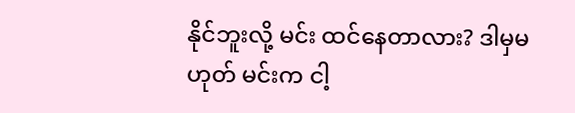နိုင်ဘူးလို့ မင်း ထင်နေတာလား? ဒါမှမဟုတ် မင်းက ငါ့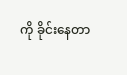ကို ခိုင်းနေတာ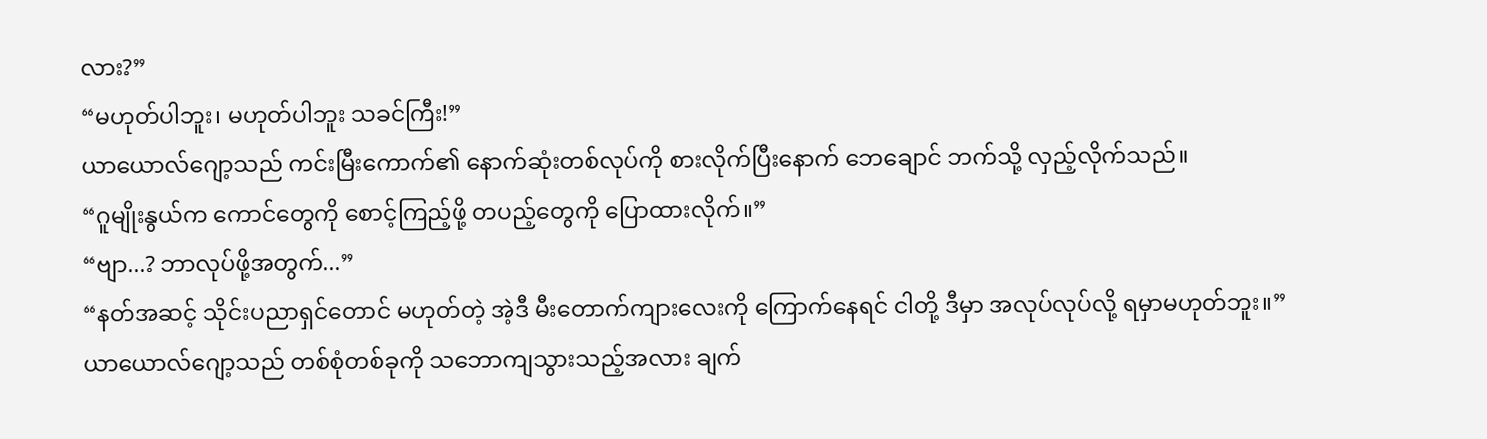လား?”
“မဟုတ်ပါဘူး၊ မဟုတ်ပါဘူး သခင်ကြီး!”
ယာယောလ်ဂျော့သည် ကင်းမြီးကောက်၏ နောက်ဆုံးတစ်လုပ်ကို စားလိုက်ပြီးနောက် ဘေချောင် ဘက်သို့ လှည့်လိုက်သည်။
“ဂူမျိုးနွယ်က ကောင်တွေကို စောင့်ကြည့်ဖို့ တပည့်တွေကို ပြောထားလိုက်။”
“ဗျာ...? ဘာလုပ်ဖို့အတွက်...”
“နတ်အဆင့် သိုင်းပညာရှင်တောင် မဟုတ်တဲ့ အဲ့ဒီ မီးတောက်ကျားလေးကို ကြောက်နေရင် ငါတို့ ဒီမှာ အလုပ်လုပ်လို့ ရမှာမဟုတ်ဘူး။”
ယာယောလ်ဂျော့သည် တစ်စုံတစ်ခုကို သဘောကျသွားသည့်အလား ချက်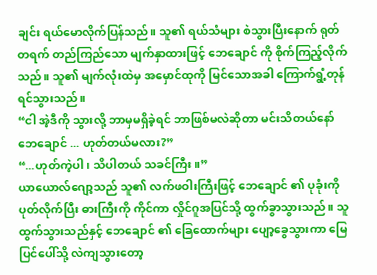ချင်း ရယ်မောလိုက်ပြန်သည်။ သူ၏ ရယ်သံများ စဲသွားပြီးနောက် ရုတ်တရက် တည်ကြည်သော မျက်နှာထားဖြင့် ဘေချောင် ကို စိုက်ကြည့်လိုက်သည်။ သူ၏ မျက်လုံးထဲမှ အမှောင်ထုကို မြင်သောအခါ ကြောက်ရွံ့တုန်ရင်သွားသည်။
“ငါ အဲ့ဒီကို သွားလို့ ဘာမှမရှိခဲ့ရင် ဘာဖြစ်မလဲဆိုတာ မင်းသိတယ်နော် ဘေချောင် ... ဟုတ်တယ်မလား?”
“...ဟုတ်ကဲ့ပါ၊ သိပါတယ် သခင်ကြီး။”
ယာယောလ်ဂျော့သည် သူ၏ လက်ဖဝါးကြီးဖြင့် ဘေချောင် ၏ ပုခုံးကို ပုတ်လိုက်ပြီး ဓားကြီးကို ကိုင်ကာ လှိုင်ဂူအပြင်သို့ ထွက်ခွာသွားသည်။ သူ ထွက်သွားသည်နှင့် ဘေချောင် ၏ ခြေထောက်များ ပျော့ခွေသွားကာ မြေပြင်ပေါ်သို့ လဲကျသွားတော့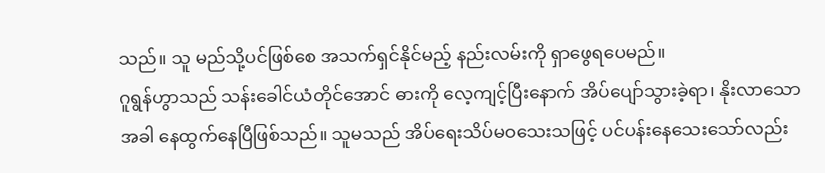သည်။ သူ မည်သို့ပင်ဖြစ်စေ အသက်ရှင်နိုင်မည့် နည်းလမ်းကို ရှာဖွေရပေမည်။
ဂူရွန်ဟွာသည် သန်းခေါင်ယံတိုင်အောင် ဓားကို လေ့ကျင့်ပြီးနောက် အိပ်ပျော်သွားခဲ့ရာ၊ နိုးလာသောအခါ နေထွက်နေပြီဖြစ်သည်။ သူမသည် အိပ်ရေးသိပ်မဝသေးသဖြင့် ပင်ပန်းနေသေးသော်လည်း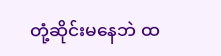တုံ့ဆိုင်းမနေဘဲ ထ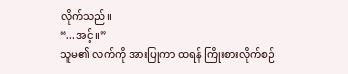လိုက်သည်။
“...အင့်။”
သူမ၏ လက်ကို အားပြုကာ ထရန် ကြိုးစားလိုက်စဉ်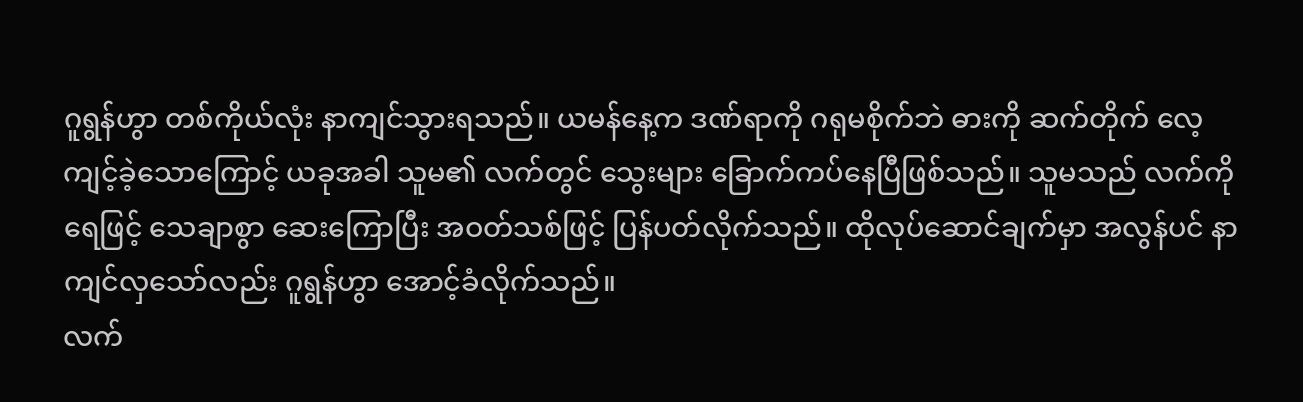ဂူရွန်ဟွာ တစ်ကိုယ်လုံး နာကျင်သွားရသည်။ ယမန်နေ့က ဒဏ်ရာကို ဂရုမစိုက်ဘဲ ဓားကို ဆက်တိုက် လေ့ကျင့်ခဲ့သောကြောင့် ယခုအခါ သူမ၏ လက်တွင် သွေးများ ခြောက်ကပ်နေပြီဖြစ်သည်။ သူမသည် လက်ကို ရေဖြင့် သေချာစွာ ဆေးကြောပြီး အဝတ်သစ်ဖြင့် ပြန်ပတ်လိုက်သည်။ ထိုလုပ်ဆောင်ချက်မှာ အလွန်ပင် နာကျင်လှသော်လည်း ဂူရွန်ဟွာ အောင့်ခံလိုက်သည်။
လက်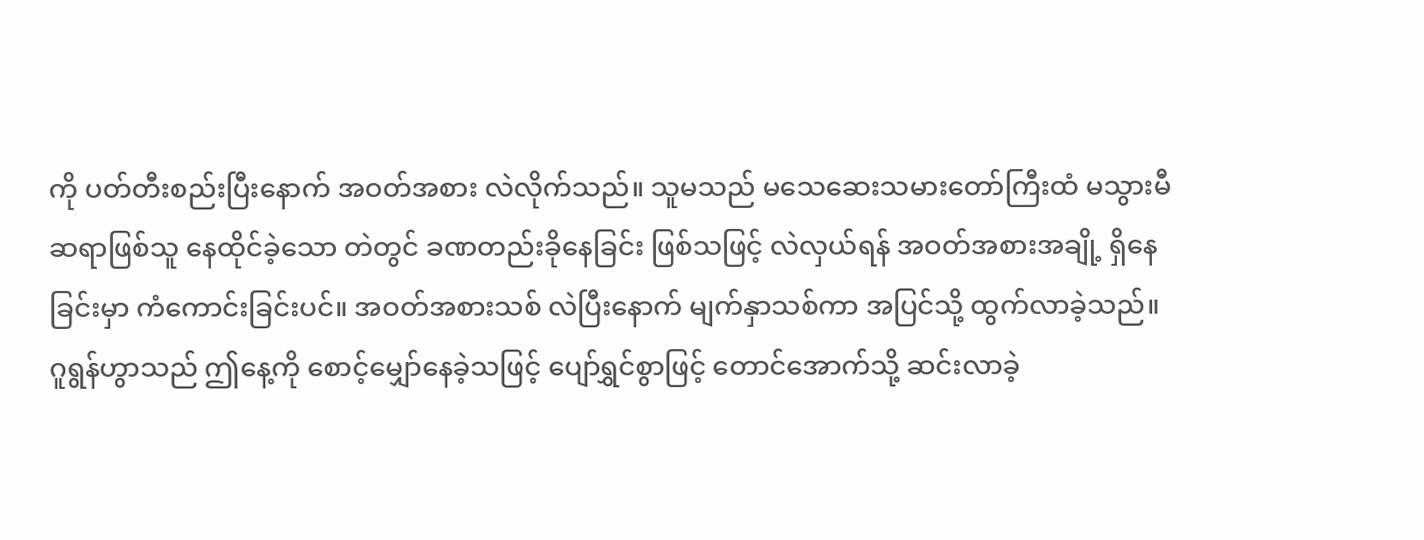ကို ပတ်တီးစည်းပြီးနောက် အဝတ်အစား လဲလိုက်သည်။ သူမသည် မသေဆေးသမားတော်ကြီးထံ မသွားမီ ဆရာဖြစ်သူ နေထိုင်ခဲ့သော တဲတွင် ခဏတည်းခိုနေခြင်း ဖြစ်သဖြင့် လဲလှယ်ရန် အဝတ်အစားအချို့ ရှိနေခြင်းမှာ ကံကောင်းခြင်းပင်။ အဝတ်အစားသစ် လဲပြီးနောက် မျက်နှာသစ်ကာ အပြင်သို့ ထွက်လာခဲ့သည်။
ဂူရွန်ဟွာသည် ဤနေ့ကို စောင့်မျှော်နေခဲ့သဖြင့် ပျော်ရွှင်စွာဖြင့် တောင်အောက်သို့ ဆင်းလာခဲ့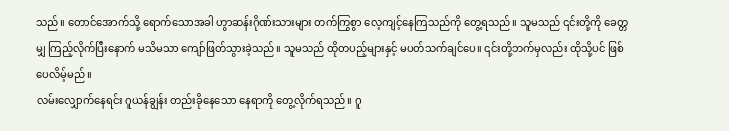သည်။ တောင်အောက်သို့ ရောက်သောအခါ ဟွာဆန်းဂိုဏ်းသားများ တက်ကြွစွာ လေ့ကျင့်နေကြသည်ကို တွေ့ရသည်။ သူမသည် ၎င်းတို့ကို ခေတ္တမျှ ကြည့်လိုက်ပြီးနောက် မသိမသာ ကျော်ဖြတ်သွားခဲ့သည်။ သူမသည် ထိုတပည့်များနှင့် မပတ်သက်ချင်ပေ။ ၎င်းတို့ဘက်မှလည်း ထိုသို့ပင် ဖြစ်ပေလိမ့်မည်။
လမ်းလျှောက်နေရင်း ဂူယန်ချွန်း တည်းခိုနေသော နေရာကို တွေ့လိုက်ရသည်။ ဂူ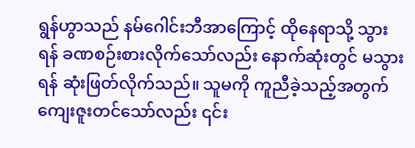ရွန်ဟွာသည် နမ်ဂေါင်းဘီအာကြောင့် ထိုနေရာသို့ သွားရန် ခဏစဉ်းစားလိုက်သော်လည်း နောက်ဆုံးတွင် မသွားရန် ဆုံးဖြတ်လိုက်သည်။ သူမကို ကူညီခဲ့သည့်အတွက် ကျေးဇူးတင်သော်လည်း ၎င်း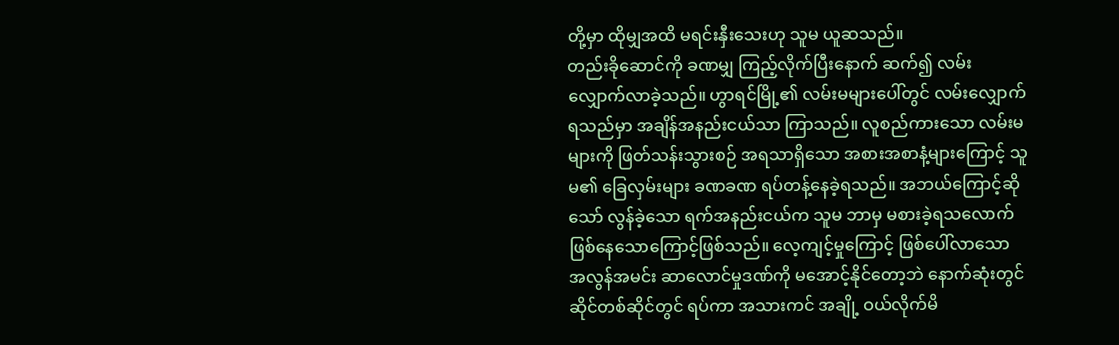တို့မှာ ထိုမျှအထိ မရင်းနှီးသေးဟု သူမ ယူဆသည်။
တည်းခိုဆောင်ကို ခဏမျှ ကြည့်လိုက်ပြီးနောက် ဆက်၍ လမ်းလျှောက်လာခဲ့သည်။ ဟွာရင်မြို့၏ လမ်းမများပေါ်တွင် လမ်းလျှောက်ရသည်မှာ အချိန်အနည်းငယ်သာ ကြာသည်။ လူစည်ကားသော လမ်းမများကို ဖြတ်သန်းသွားစဉ် အရသာရှိသော အစားအစာနံ့များကြောင့် သူမ၏ ခြေလှမ်းများ ခဏခဏ ရပ်တန့်နေခဲ့ရသည်။ အဘယ်ကြောင့်ဆိုသော် လွန်ခဲ့သော ရက်အနည်းငယ်က သူမ ဘာမှ မစားခဲ့ရသလောက် ဖြစ်နေသောကြောင့်ဖြစ်သည်။ လေ့ကျင့်မှုကြောင့် ဖြစ်ပေါ်လာသော အလွန်အမင်း ဆာလောင်မှုဒဏ်ကို မအောင့်နိုင်တော့ဘဲ နောက်ဆုံးတွင် ဆိုင်တစ်ဆိုင်တွင် ရပ်ကာ အသားကင် အချို့ ဝယ်လိုက်မိ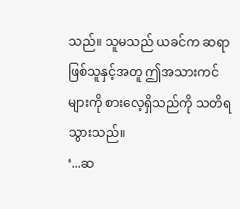သည်။ သူမသည် ယခင်က ဆရာဖြစ်သူနှင့်အတူ ဤအသားကင်များကို စားလေ့ရှိသည်ကို သတိရသွားသည်။
‘...ဆ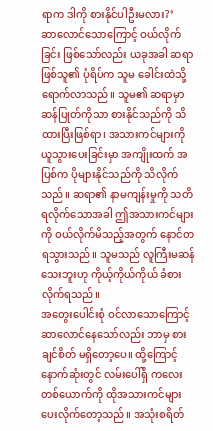ရာက ဒါကို စားနိုင်ပါဦးမလား?’
ဆာလောင်သောကြောင့် ဝယ်လိုက်ခြင်း ဖြစ်သော်လည်း ယခုအခါ ဆရာဖြစ်သူ၏ ပုံရိပ်က သူမ ခေါင်းထဲသို့ ရောက်လာသည်။ သူမ၏ ဆရာမှာ ဆန်ပြုတ်ကိုသာ စားနိုင်သည်ကို သိထားပြီးဖြစ်ရာ၊ အသားကင်များကို ယူသွားပေးခြင်းမှာ အကျိုးထက် အပြစ်က ပိုများနိုင်သည်ကို သိလိုက်သည်။ ဆရာ၏ နာမကျန်းမှုကို သတိရလိုက်သောအခါ ဤအသားကင်များကို ဝယ်လိုက်မိသည့်အတွက် နောင်တရသွားသည်။ သူမသည် လူကြီးမဆန်သေးဘူးဟု ကိုယ့်ကိုယ်ကိုယ် ခံစားလိုက်ရသည်။
အတွေးပေါင်းစုံ ဝင်လာသောကြောင့် ဆာလောင်နေသော်လည်း ဘာမှ စားချင်စိတ် မရှိတော့ပေ။ ထို့ကြောင့် နောက်ဆုံးတွင် လမ်းပေါ်ရှိ ကလေးတစ်ယောက်ကို ထိုအသားကင်များ ပေးလိုက်တော့သည်။ အသုံးစရိတ်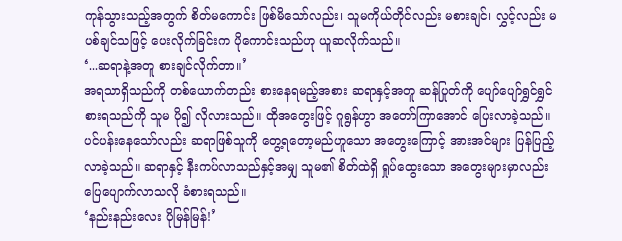ကုန်သွားသည့်အတွက် စိတ်မကောင်း ဖြစ်မိသော်လည်း၊ သူမကိုယ်တိုင်လည်း မစားချင်၊ လွှင့်လည်း မပစ်ချင်သဖြင့် ပေးလိုက်ခြင်းက ပိုကောင်းသည်ဟု ယူဆလိုက်သည်။
‘...ဆရာနဲ့အတူ စားချင်လိုက်တာ။’
အရသာရှိသည်ကို တစ်ယောက်တည်း စားနေရမည့်အစား ဆရာနှင့်အတူ ဆန်ပြုတ်ကို ပျော်ပျော်ရွှင်ရွှင် စားရသည်ကို သူမ ပို၍ လိုလားသည်။ ထိုအတွေးဖြင့် ဂူရွန်ဟွာ အတော်ကြာအောင် ပြေးလာခဲ့သည်။ ပင်ပန်းနေသော်လည်း ဆရာဖြစ်သူကို တွေ့ရတော့မည်ဟူသော အတွေးကြောင့် အားအင်များ ပြန်ပြည့်လာခဲ့သည်။ ဆရာနှင့် နီးကပ်လာသည်နှင့်အမျှ သူမ၏ စိတ်ထဲရှိ ရှုပ်ထွေးသော အတွေးများမှာလည်း ပြေပျောက်လာသလို ခံစားရသည်။
‘နည်းနည်းလေး ပိုမြန်မြန်!’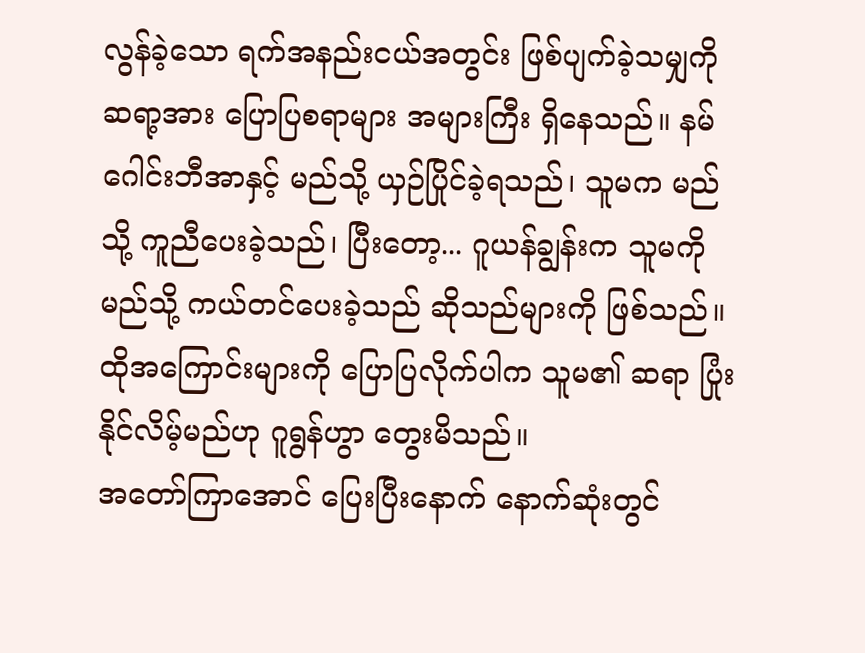လွန်ခဲ့သော ရက်အနည်းငယ်အတွင်း ဖြစ်ပျက်ခဲ့သမျှကို ဆရာ့အား ပြောပြစရာများ အများကြီး ရှိနေသည်။ နမ်ဂေါင်းဘီအာနှင့် မည်သို့ ယှဉ်ပြိုင်ခဲ့ရသည်၊ သူမက မည်သို့ ကူညီပေးခဲ့သည်၊ ပြီးတော့... ဂူယန်ချွန်းက သူမကို မည်သို့ ကယ်တင်ပေးခဲ့သည် ဆိုသည်များကို ဖြစ်သည်။ ထိုအကြောင်းများကို ပြောပြလိုက်ပါက သူမ၏ ဆရာ ပြုံးနိုင်လိမ့်မည်ဟု ဂူရွန်ဟွာ တွေးမိသည်။
အတော်ကြာအောင် ပြေးပြီးနောက် နောက်ဆုံးတွင်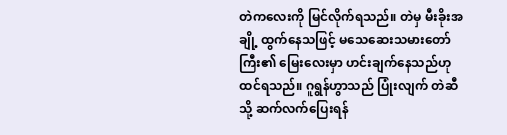တဲကလေးကို မြင်လိုက်ရသည်။ တဲမှ မီးခိုးအချို့ ထွက်နေသဖြင့် မသေဆေးသမားတော်ကြီး၏ မြေးလေးမှာ ဟင်းချက်နေသည်ဟု ထင်ရသည်။ ဂူရွန်ဟွာသည် ပြုံးလျက် တဲဆီသို့ ဆက်လက်ပြေးရန်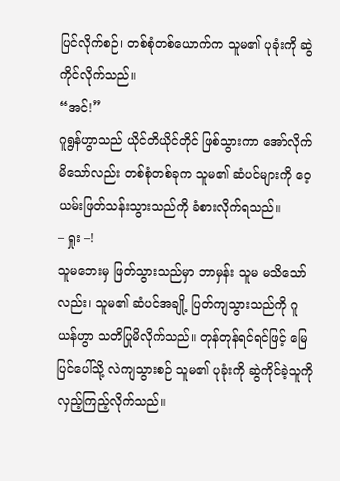ပြင်လိုက်စဉ်၊ တစ်စုံတစ်ယောက်က သူမ၏ ပုခုံးကို ဆွဲကိုင်လိုက်သည်။
“အင်!”
ဂူရွန်ဟွာသည် ယိုင်တိယိုင်တိုင် ဖြစ်သွားကာ အော်လိုက်မိသော်လည်း တစ်စုံတစ်ခုက သူမ၏ ဆံပင်များကို ဝေ့ယမ်းဖြတ်သန်းသွားသည်ကို ခံစားလိုက်ရသည်။
– ရှုး –!
သူမဘေးမှ ဖြတ်သွားသည်မှာ ဘာမှန်း သူမ မသိသော်လည်း၊ သူမ၏ ဆံပင်အချို့ ပြတ်ကျသွားသည်ကို ဂူယန်ဟွာ သတိပြုမိလိုက်သည်။ တုန်တုန်ရင်ရင်ဖြင့် မြေပြင်ပေါ်သို့ လဲကျသွားစဉ် သူမ၏ ပုခုံးကို ဆွဲကိုင်ခဲ့သူကို လှည့်ကြည့်လိုက်သည်။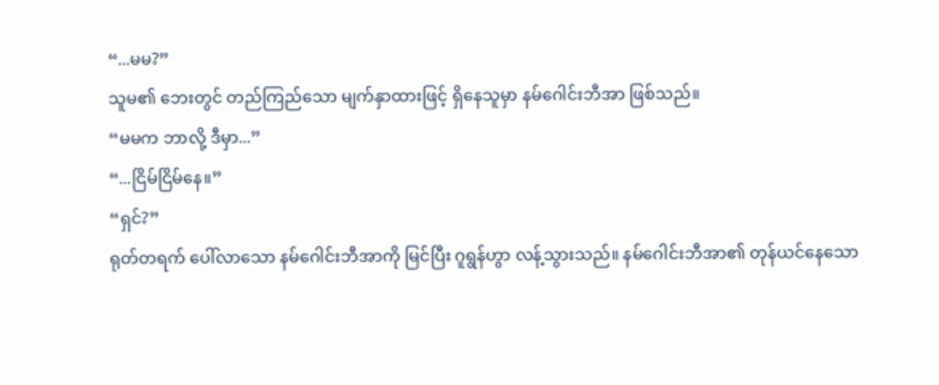“...မမ?”
သူမ၏ ဘေးတွင် တည်ကြည်သော မျက်နှာထားဖြင့် ရှိနေသူမှာ နမ်ဂေါင်းဘီအာ ဖြစ်သည်။
“မမက ဘာလို့ ဒီမှာ...”
“...ငြိမ်ငြိမ်နေ။”
“ရှင်?”
ရုတ်တရက် ပေါ်လာသော နမ်ဂေါင်းဘီအာကို မြင်ပြီး ဂူရွန်ဟွာ လန့်သွားသည်။ နမ်ဂေါင်းဘီအာ၏ တုန်ယင်နေသော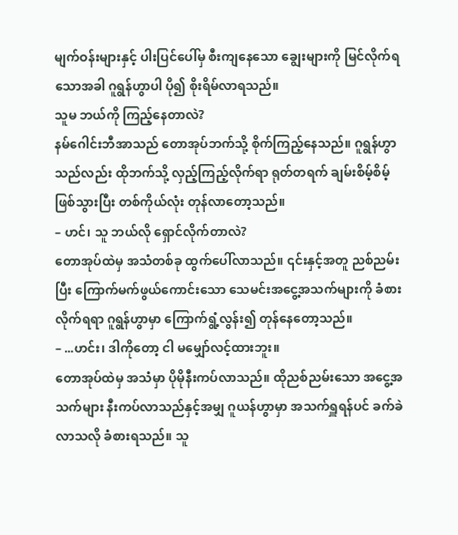မျက်ဝန်းများနှင့် ပါးပြင်ပေါ်မှ စီးကျနေသော ချွေးများကို မြင်လိုက်ရသောအခါ ဂူရွန်ဟွာပါ ပို၍ စိုးရိမ်လာရသည်။
သူမ ဘယ်ကို ကြည့်နေတာလဲ?
နမ်ဂေါင်းဘီအာသည် တောအုပ်ဘက်သို့ စိုက်ကြည့်နေသည်။ ဂူရွန်ဟွာသည်လည်း ထိုဘက်သို့ လှည့်ကြည့်လိုက်ရာ ရုတ်တရက် ချမ်းစိမ့်စိမ့် ဖြစ်သွားပြီး တစ်ကိုယ်လုံး တုန်လာတော့သည်။
– ဟင်၊ သူ ဘယ်လို ရှောင်လိုက်တာလဲ?
တောအုပ်ထဲမှ အသံတစ်ခု ထွက်ပေါ်လာသည်။ ၎င်းနှင့်အတူ ညစ်ညမ်းပြီး ကြောက်မက်ဖွယ်ကောင်းသော သေမင်းအငွေ့အသက်များကို ခံစားလိုက်ရရာ ဂူရွန်ဟွာမှာ ကြောက်ရွံ့လွန်း၍ တုန်နေတော့သည်။
– ...ဟင်း၊ ဒါကိုတော့ ငါ မမျှော်လင့်ထားဘူး။
တောအုပ်ထဲမှ အသံမှာ ပိုမိုနီးကပ်လာသည်။ ထိုညစ်ညမ်းသော အငွေ့အသက်များ နီးကပ်လာသည်နှင့်အမျှ ဂူယန်ဟွာမှာ အသက်ရှူရန်ပင် ခက်ခဲလာသလို ခံစားရသည်။ သူ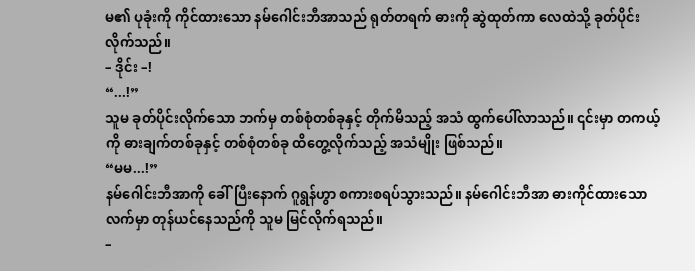မ၏ ပုခုံးကို ကိုင်ထားသော နမ်ဂေါင်းဘီအာသည် ရုတ်တရက် ဓားကို ဆွဲထုတ်ကာ လေထဲသို့ ခုတ်ပိုင်းလိုက်သည်။
– ဒိုင်း –!
“...!”
သူမ ခုတ်ပိုင်းလိုက်သော ဘက်မှ တစ်စုံတစ်ခုနှင့် တိုက်မိသည့် အသံ ထွက်ပေါ်လာသည်။ ၎င်းမှာ တကယ့်ကို ဓားချက်တစ်ခုနှင့် တစ်စုံတစ်ခု ထိတွေ့လိုက်သည့် အသံမျိုး ဖြစ်သည်။
“မမ...!”
နမ်ဂေါင်းဘီအာကို ခေါ်ပြီးနောက် ဂူရွန်ဟွာ စကားစရပ်သွားသည်။ နမ်ဂေါင်းဘီအာ ဓားကိုင်ထားသော လက်မှာ တုန်ယင်နေသည်ကို သူမ မြင်လိုက်ရသည်။
–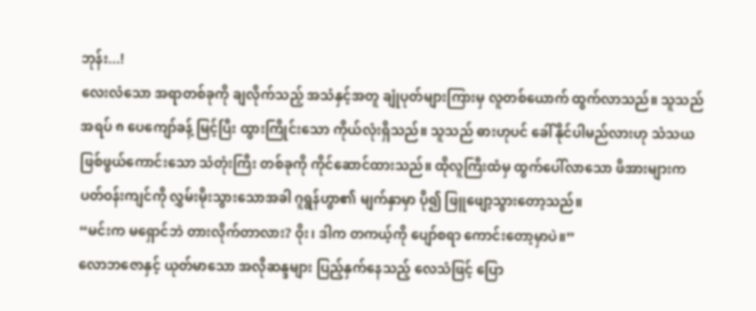ဘုန်း...!
လေးလံသော အရာတစ်ခုကို ချလိုက်သည့် အသံနှင့်အတူ ချုံပုတ်များကြားမှ လူတစ်ယောက် ထွက်လာသည်။ သူသည် အရပ် ၈ ပေကျော်ခန့် မြင့်ပြီး ထွားကြိုင်းသော ကိုယ်လုံးရှိသည်။ သူသည် ဓားဟုပင် ခေါ်နိုင်ပါမည်လားဟု သံသယဖြစ်ဖွယ်ကောင်းသော သံတုံးကြီး တစ်ခုကို ကိုင်ဆောင်ထားသည်။ ထိုလူကြီးထံမှ ထွက်ပေါ်လာသော ဖိအားများက ပတ်ဝန်းကျင်ကို လွှမ်းမိုးသွားသောအခါ ဂူရွန်ဟွာ၏ မျက်နှာမှာ ပို၍ ဖြူဖျော့သွားတော့သည်။
“မင်းက မရှောင်ဘဲ တားလိုက်တာလား? ဝိုး၊ ဒါက တကယ့်ကို ပျော်စရာ ကောင်းတော့မှာပဲ။”
လောဘဇောနှင့် ယုတ်မာသော အလိုဆန္ဒများ ပြည့်နှက်နေသည့် လေသံဖြင့် ပြော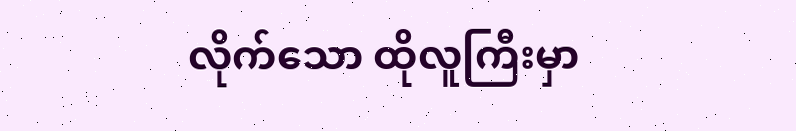လိုက်သော ထိုလူကြီးမှာ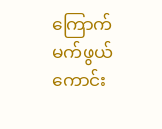ကြောက်မက်ဖွယ်ကောင်း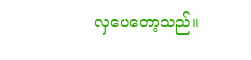လှပေတော့သည်။